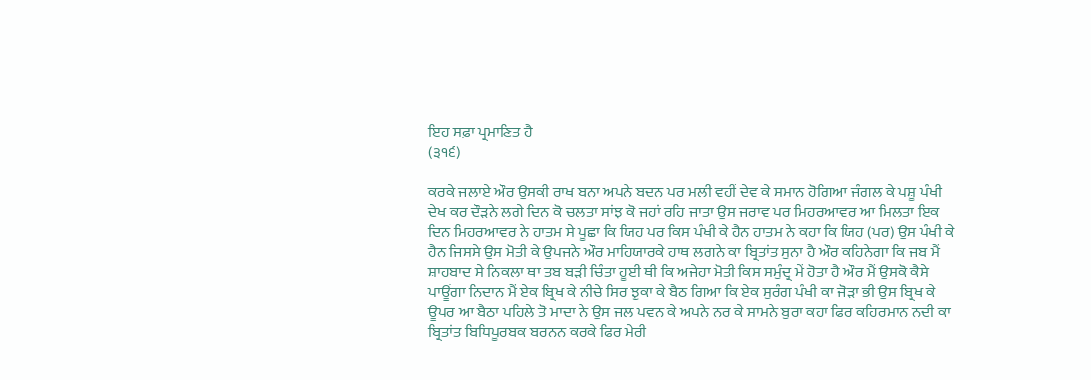ਇਹ ਸਫ਼ਾ ਪ੍ਰਮਾਣਿਤ ਹੈ
(੩੧੬)

ਕਰਕੇ ਜਲਾਏ ਔਰ ਉਸਕੀ ਰਾਖ ਬਨਾ ਅਪਨੇ ਬਦਨ ਪਰ ਮਲੀ ਵਹੀਂ ਦੇਵ ਕੇ ਸਮਾਨ ਹੋਗਿਆ ਜੰਗਲ ਕੇ ਪਸ਼ੂ ਪੰਖੀ ਦੇਖ ਕਰ ਦੌੜਨੇ ਲਗੇ ਦਿਨ ਕੋ ਚਲਤਾ ਸਾਂਝ ਕੋ ਜਹਾਂ ਰਹਿ ਜਾਤਾ ਉਸ ਜਰਾਵ ਪਰ ਮਿਹਰਆਵਰ ਆ ਮਿਲਤਾ ਇਕ ਦਿਨ ਮਿਹਰਆਵਰ ਨੇ ਹਾਤਮ ਸੇ ਪੂਛਾ ਕਿ ਯਿਹ ਪਰ ਕਿਸ ਪੰਖੀ ਕੇ ਹੈਨ ਹਾਤਮ ਨੇ ਕਹਾ ਕਿ ਯਿਹ (ਪਰ) ਉਸ ਪੰਖੀ ਕੇ ਹੈਨ ਜਿਸਸੇ ਉਸ ਮੋਤੀ ਕੇ ਉਪਜਨੇ ਔਰ ਮਾਹਿਯਾਰਕੇ ਹਾਥ ਲਗਨੇ ਕਾ ਬ੍ਰਿਤਾਂਤ ਸੁਨਾ ਹੈ ਔਰ ਕਹਿਨੇਗਾ ਕਿ ਜਬ ਮੈਂ ਸ਼ਾਹਬਾਦ ਸੇ ਨਿਕਲਾ ਥਾ ਤਬ ਬੜੀ ਚਿੰਤਾ ਹੂਈ ਥੀ ਕਿ ਅਜੇਹਾ ਮੋਤੀ ਕਿਸ ਸਮੁੰਦ੍ਰ ਮੇਂ ਹੋਤਾ ਹੈ ਔਰ ਮੈਂ ਉਸਕੋ ਕੈਸੇ ਪਾਊਂਗਾ ਨਿਦਾਨ ਮੈਂ ਏਕ ਬ੍ਰਿਖ ਕੇ ਨੀਚੇ ਸਿਰ ਝੁਕਾ ਕੇ ਬੈਠ ਗਿਆ ਕਿ ਏਕ ਸੁਰੰਗ ਪੰਖੀ ਕਾ ਜੋੜਾ ਭੀ ਉਸ ਬ੍ਰਿਖ ਕੇ ਊਪਰ ਆ ਬੈਠਾ ਪਹਿਲੇ ਤੋ ਮਾਦਾ ਨੇ ਉਸ ਜਲ ਪਵਨ ਕੇ ਅਪਨੇ ਨਰ ਕੇ ਸਾਮਨੇ ਬੁਰਾ ਕਹਾ ਫਿਰ ਕਹਿਰਮਾਨ ਨਦੀ ਕਾ ਬ੍ਰਿਤਾਂਤ ਬਿਧਿਪੂਰਬਕ ਬਰਨਨ ਕਰਕੇ ਫਿਰ ਮੇਰੀ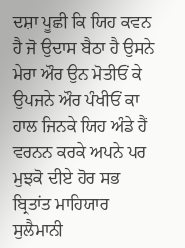ਦਸ਼ਾ ਪੂਛੀ ਕਿ ਯਿਹ ਕਵਨ ਹੈ ਜੋ ਉਦਾਸ ਬੈਠਾ ਹੈ ਉਸਨੇ ਮੇਰਾ ਔਰ ਉਨ ਮੋਤੀਓਂ ਕੇ ਉਪਜਨੇ ਔਰ ਪੰਖੀਓਂ ਕਾ ਹਾਲ ਜਿਨਕੇ ਯਿਹ ਅੰਡੇ ਹੈਂ ਵਰਨਨ ਕਰਕੇ ਅਪਨੇ ਪਰ ਮੁਝਕੋ ਦੀਏ ਹੋਰ ਸਭ ਬ੍ਰਿਤਾਂਤ ਮਾਹਿਯਾਰ ਸੁਲੈਮਾਨੀ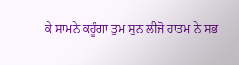ਕੇ ਸਾਮਨੇ ਕਹੂੰਗਾ ਤੁਮ ਸੁਨ ਲੀਜੋ ਹਾਤਮ ਨੇ ਸਭ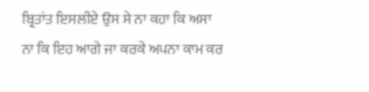ਬ੍ਰਿਤਾਂਤ ਇਸਲੀਏ ਉਸ ਸੇ ਨਾ ਕਹਾ ਕਿ ਅਸਾ ਨਾ ਕਿ ਇਹ ਆਗੇ ਜਾ ਕਰਕੇ ਅਪਨਾ ਕਾਮ ਕਰ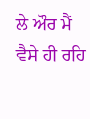ਲੇ ਔਰ ਮੈਂ ਵੈਸੇ ਹੀ ਰਹਿ